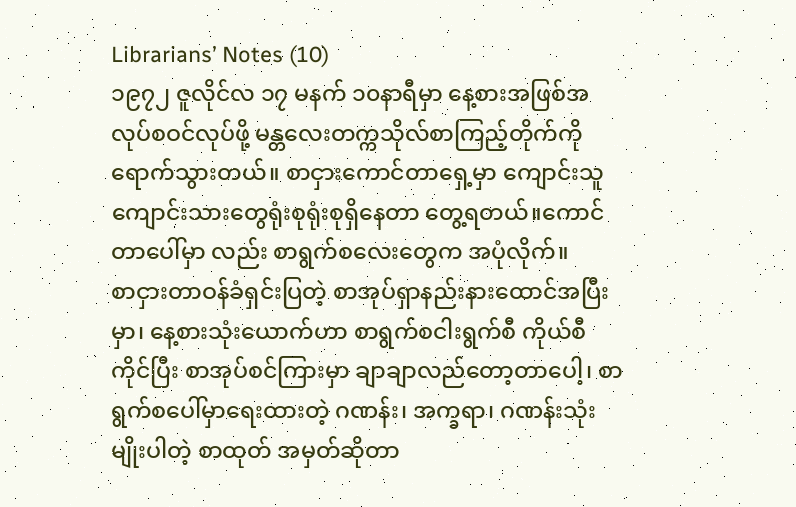Librarians’ Notes (10)
၁၉၇၂ ဇူလိုင်လ ၁၇ မနက် ၁၀နာရီမှာ နေ့စားအဖြစ်အလုပ်စဝင်လုပ်ဖို့ မန္တလေးတက္ကသိုလ်စာကြည့်တိုက်ကို ရောက်သွားတယ်။ စာငှားကောင်တာရှေ့မှာ ကျောင်းသူကျောင်းသားတွေရုံးစုရုံးစုရှိနေတာ တွေ့ရတယ်။ကောင်တာပေါ်မှာ လည်း စာရွက်စလေးတွေက အပုံလိုက်။
စာငှားတာဝန်ခံရှင်းပြတဲ့ စာအုပ်ရှာနည်းနားထောင်အပြီးမှာ၊ နေ့စားသုံးယောက်ဟာ စာရွက်စငါးရွက်စီ ကိုယ်စီကိုင်ပြီး စာအုပ်စင်ကြားမှာ ချာချာလည်တော့တာပေါ့၊ စာရွက်စပေါ်မှာရေးထားတဲ့ ဂဏန်း၊ အက္ခရာ၊ ဂဏန်းသုံးမျိုးပါတဲ့ စာထုတ် အမှတ်ဆိုတာ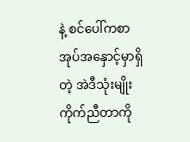နဲ့ စင်ပေါ်ကစာအုပ်အနှောင့်မှာရှိတဲ့ အဲဒီသုံးမျိုးကိုက်ညီတာကို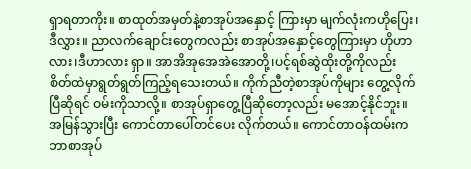ရှာရတာကိုး။ စာထုတ်အမှတ်နဲ့စာအုပ်အနှောင့် ကြားမှာ မျက်လုံးကဟိုပြေး၊ဒီလွှား။ ညာလက်ချောင်းတွေကလည်း စာအုပ်အနှောင့်တွေကြားမှာ ဟိုဟာလား၊ဒီဟာလား ရှာ။ အာအိအုအေအဲအောတို့၊ပင့်ရစ်ဆွဲထိုးတို့ကိုလည်း စိတ်ထဲမှာရွတ်ရွတ်ကြည့်ရသေးတယ်။ ကိုက်ညီတဲ့စာအုပ်ကိုများ တွေ့လိုက်ပြီဆိုရင် ဝမ်းကိုသာလို့။ စာအုပ်ရှာတွေ့ပြီဆိုတော့လည်း မအောင့်နိုင်ဘူး။ အမြန်သွားပြီး ကောင်တာပေါ်တင်ပေး လိုက်တယ်။ ကောင်တာဝန်ထမ်းက ဘာစာအုပ်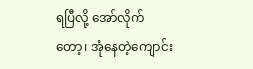ရပြီလို့ အော်လိုက်တော့၊ အုံနေတဲ့ကျောင်း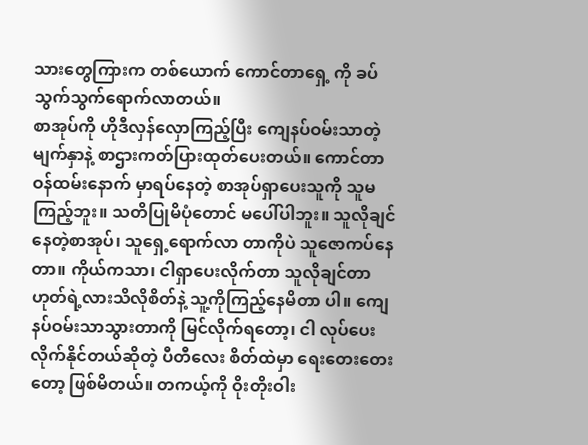သားတွေကြားက တစ်ယောက် ကောင်တာရှေ့ ကို ခပ်သွက်သွက်ရောက်လာတယ်။
စာအုပ်ကို ဟိုဒီလှန်လှောကြည့်ပြီး ကျေနပ်ဝမ်းသာတဲ့မျက်နှာနဲ့ စာဌားကတ်ပြားထုတ်ပေးတယ်။ ကောင်တာဝန်ထမ်းနောက် မှာရပ်နေတဲ့ စာအုပ်ရှာပေးသူကို သူမကြည့်ဘူး။ သတိပြုမိပုံတောင် မပေါ်ပါဘူး။ သူလိုချင်နေတဲ့စာအုပ်၊ သူရှေ့ရောက်လာ တာကိုပဲ သူဇောကပ်နေတာ။ ကိုယ်ကသာ၊ ငါရှာပေးလိုက်တာ သူလိုချင်တာဟုတ်ရဲ့လားသိလိုစိတ်နဲ့ သူ့ကိုကြည့်နေမိတာ ပါ။ ကျေနပ်ဝမ်းသာသွားတာကို မြင်လိုက်ရတော့၊ ငါ လုပ်ပေးလိုက်နိုင်တယ်ဆိုတဲ့ ပီတီလေး စိတ်ထဲမှာ ရေးတေးတေးတော့ ဖြစ်မိတယ်။ တကယ့်ကို ဝိုးတိုးဝါး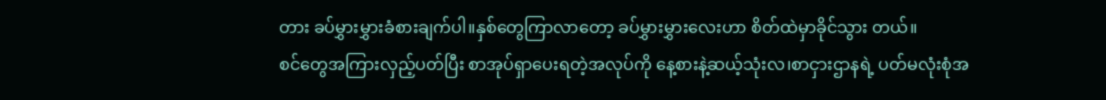တား ခပ်မွှားမွှားခံစားချက်ပါ။နှစ်တွေကြာလာတော့ ခပ်မွှားမွှားလေးဟာ စိတ်ထဲမှာခိုင်သွား တယ်။
စင်တွေအကြားလှည့်ပတ်ပြီး စာအုပ်ရှာပေးရတဲ့အလုပ်ကို နေ့စားနဲ့ဆယ့်သုံးလ၊စာငှားဌာနရဲ့ ပတ်မလုံးစုံအ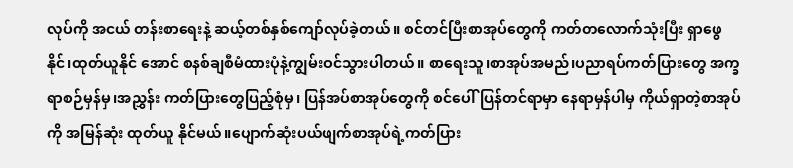လုပ်ကို အငယ် တန်းစာရေးနဲ့ ဆယ့်တစ်နှစ်ကျော်လုပ်ခဲ့တယ်။ စင်တင်ပြီးစာအုပ်တွေကို ကတ်တလောက်သုံးပြီး ရှာဖွေနိုင်၊ထုတ်ယူနိုင် အောင် စနစ်ချစီမံထားပုံနဲ့ကျွမ်းဝင်သွားပါတယ်။ စာရေးသူ၊စာအုပ်အမည်၊ပညာရပ်ကတ်ပြားတွေ အက္ခရာစဉ်မှန်မှ၊အညွှန်း ကတ်ပြားတွေပြည့်စုံမှ၊ ပြန်အပ်စာအုပ်တွေကို စင်ပေါ်ပြန်တင်ရာမှာ နေရာမှန်ပါမှ ကိုယ်ရှာတဲ့စာအုပ်ကို အမြန်ဆုံး ထုတ်ယူ နိုင်မယ်။ပျောက်ဆုံးပယ်ဖျက်စာအုပ်ရဲ့ကတ်ပြား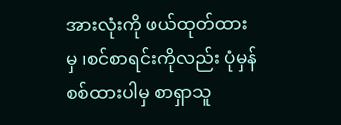အားလုံးကို ဖယ်ထုတ်ထားမှ ၊စင်စာရင်းကိုလည်း ပုံမှန်စစ်ထားပါမှ စာရှာသူ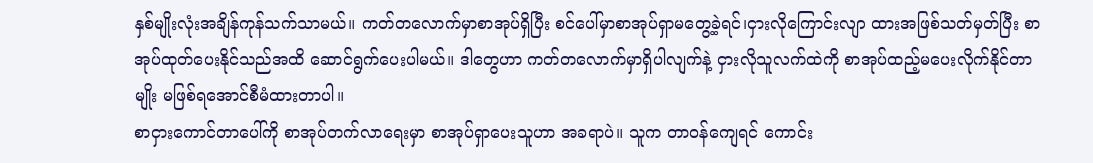နှစ်မျိုးလုံးအချိန်ကုန်သက်သာမယ်။ ကတ်တလောက်မှာစာအုပ်ရှိပြီး စင်ပေါ်မှာစာအုပ်ရှာမတွေ့ခဲ့ရင်၊ငှားလိုကြောင်းလျာ ထားအဖြစ်သတ်မှတ်ပြီး စာအုပ်ထုတ်ပေးနိုင်သည်အထိ ဆောင်ရွက်ပေးပါမယ်။ ဒါတွေဟာ ကတ်တလောက်မှာရှိပါလျက်နဲ့ ငှားလိုသူလက်ထဲကို စာအုပ်ထည့်မပေးလိုက်နိုင်တာမျိုး မဖြစ်ရအောင်စီမံထားတာပါ။
စာငှားကောင်တာပေါ်ကို စာအုပ်တက်လာရေးမှာ စာအုပ်ရှာပေးသူဟာ အခရာပဲ။ သူက တာဝန်ကျေရင် ကောင်း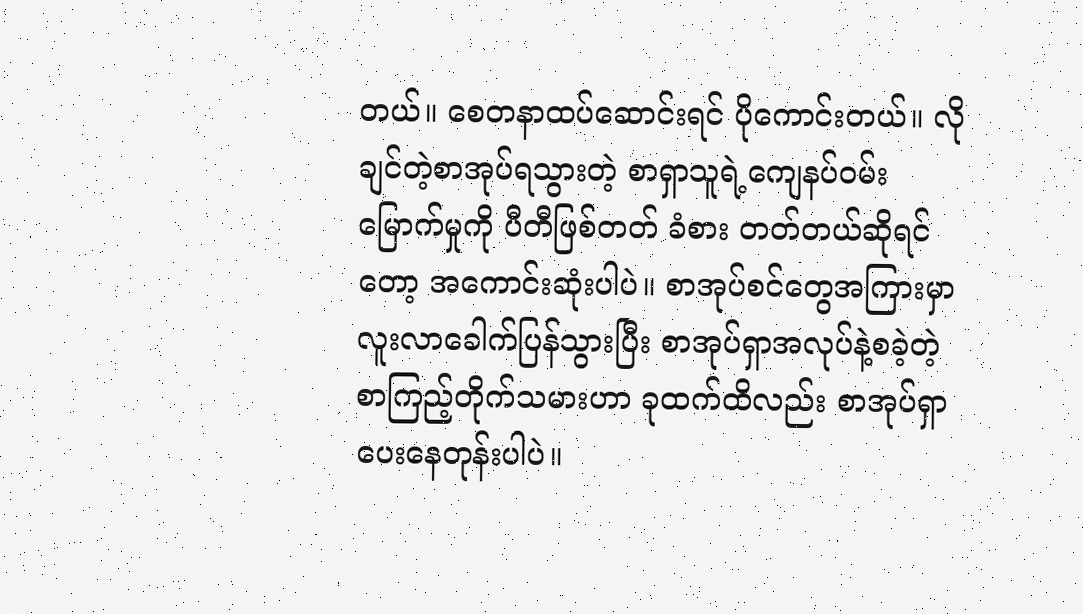တယ်။ စေတနာထပ်ဆောင်းရင် ပိုကောင်းတယ်။ လိုချင်တဲ့စာအုပ်ရသွားတဲ့ စာရှာသူရဲ့ကျေနပ်ဝမ်းမြောက်မှုကို ပီတီဖြစ်တတ် ခံစား တတ်တယ်ဆိုရင်တော့ အကောင်းဆုံးပါပဲ။ စာအုပ်စင်တွေအကြားမှာ လူးလာခေါက်ပြန်သွားပြီး စာအုပ်ရှာအလုပ်နဲ့စခဲ့တဲ့ စာကြည့်တိုက်သမားဟာ ခုထက်ထိလည်း စာအုပ်ရှာပေးနေတုန်းပါပဲ။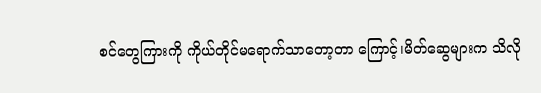စင်တွေကြားကို ကိုယ်တိုင်မရောက်သာတော့တာ ကြောင့်၊မိတ်ဆွေများက သိလို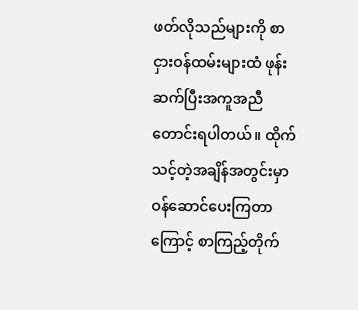ဖတ်လိုသည်များကို စာငှားဝန်ထမ်းများထံ ဖုန်းဆက်ပြီးအကူအညီတောင်းရပါတယ်။ ထိုက် သင့်တဲ့အချိန်အတွင်းမှာ ဝန်ဆောင်ပေးကြတာကြောင့် စာကြည့်တိုက်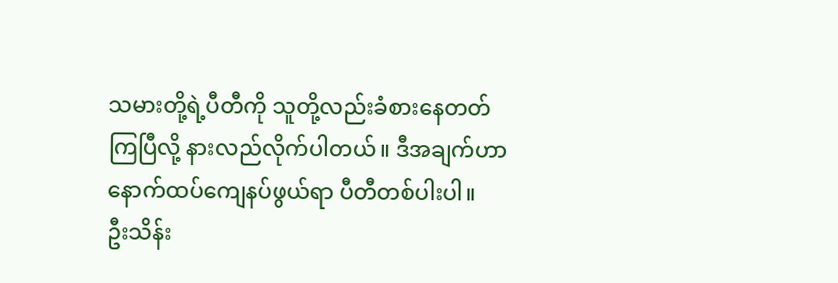သမားတို့ရဲ့ပီတီကို သူတို့လည်းခံစားနေတတ်ကြပြီလို့ နားလည်လိုက်ပါတယ်။ ဒီအချက်ဟာ နောက်ထပ်ကျေနပ်ဖွယ်ရာ ပီတီတစ်ပါးပါ။
ဦးသိန်း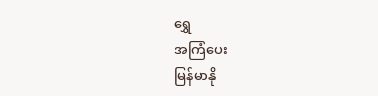ရွှေ
အကြံပေး
မြန်မာနို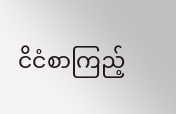ငိငံစာကြည့်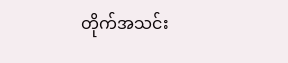တိုက်အသင်း